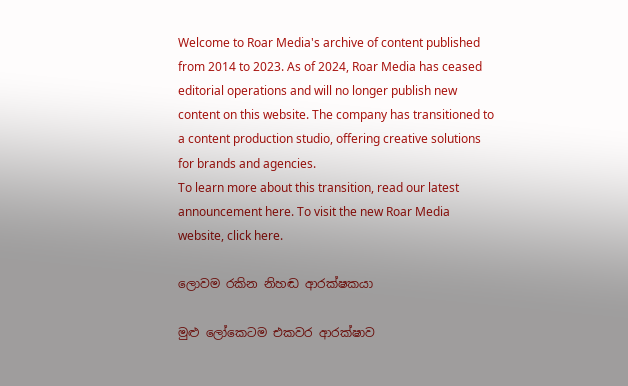Welcome to Roar Media's archive of content published from 2014 to 2023. As of 2024, Roar Media has ceased editorial operations and will no longer publish new content on this website. The company has transitioned to a content production studio, offering creative solutions for brands and agencies.
To learn more about this transition, read our latest announcement here. To visit the new Roar Media website, click here.

ලොවම රකින නිහඬ ආරක්ෂකයා

මුළු ලෝකෙටම එකවර ආරක්ෂාව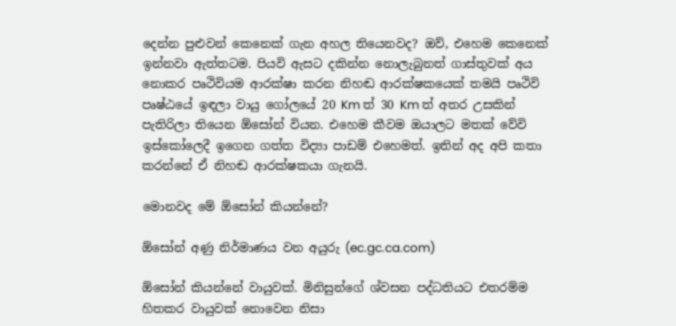දෙන්න පුළුවන් කෙනෙක් ගැන අහල තියෙනවද? ඔව්, එහෙම කෙනෙක් ඉන්නවා ඇත්තටම. පියවි ඇසට දකින්න නොලැබුනත් ගාස්තුවක් අය නොකර පෘථිවියම ආරක්ෂා කරන නිහඬ ආරක්ෂකයෙක් තමයි පෘථිවි පෘෂ්ඨයේ ඉඳලා වායු ගෝලයේ 20 Km ත් 30 Km ත් අතර උසකින් පැතිරිලා තියෙන ඕසෝන් වියන. එහෙම කීවම ඔයාලට මතක් වේවි ඉස්කෝලෙදී ඉගෙන ගත්ත විද්‍යා පාඩම් එහෙමත්. ඉතින් අද අපි කතා කරන්නේ ඒ නිහඬ ආරක්ෂකයා ගැනයි.

මොනවද මේ ඕසෝන් කියන්නේ?

ඕසෝන් අණු නිර්මාණය වන අයුරු (ec.gc.ca.com)

ඕසෝන් කියන්නේ වායුවක්. මිනිසුන්ගේ ශ්වසන පද්ධතියට එතරම්ම හිතකර වායුවක් නොවෙන නිසා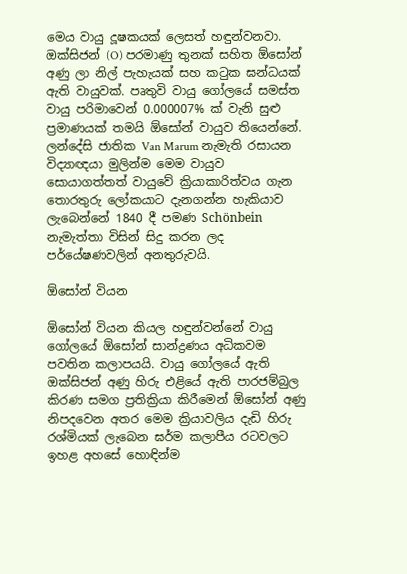මෙය වායු දූෂකයක් ලෙසත් හඳුන්වනවා. ඔක්සිජන් (O) පරමාණු තුනක් සහිත ඕසෝන් අණු ලා නිල් පැහැයක් සහ කටුක ඝන්ධයක් ඇති වායුවක්. පෘතුවි වායු ගෝලයේ සමස්ත වායු පරිමාවෙන් 0.000007% ක් වැනි සුළු ප්‍රමාණයක් තමයි ඕසෝන් වායුව තියෙන්නේ. ලන්දේසි ජාතික Van Marum නැමැති රසායන විද්‍යාඥයා මුලින්ම මෙම වායුව සොයාගත්තත් වායුවේ ක්‍රියාකාරිත්වය ගැන තොරතුරු ලෝකයාට දැනගන්න හැකියාව ලැබෙන්නේ 1840 දී පමණ Schönbein නැමැත්තා විසින් සිදු කරන ලද පර්යේෂණවලින් අනතුරුවයි.

ඕසෝන් වියන

ඕසෝන් වියන කියල හඳුන්වන්නේ වායු ගෝලයේ ඕසෝන් සාන්ද්‍රණය අධිකවම පවතින කලාපයයි. වායු ගෝලයේ ඇති ඔක්සිජන් අණු හිරු එළියේ ඇති පාරජම්බුල කිරණ සමග ප්‍රතික්‍රියා කිරීමෙන් ඕසෝන් අණු නිපදවෙන අතර මෙම ක්‍රියාවලිය දැඩි හිරු රශ්මියක් ලැබෙන ඝර්ම කලාපීය රටවලට ඉහළ අහසේ හොඳින්ම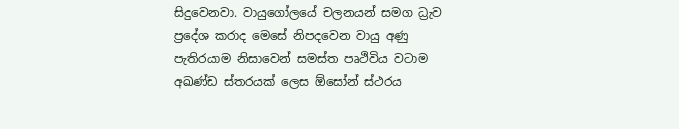සිදුවෙනවා. වායුගෝලයේ චලනයන් සමග ධ්‍රැව ප්‍රදේශ කරාද මෙසේ නිපදවෙන වායු අණු පැතිරයාම නිසාවෙන් සමස්ත පෘථිවිය වටාම අඛණ්ඩ ස්තරයක් ලෙස ඕසෝන් ස්ථරය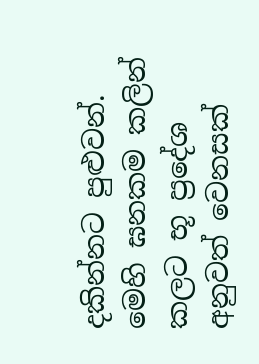දකින්නට පුළුවන්. මෙහි ඝනකම කලින් කලට භූ ප්‍රදේශ අනුවත් වෙනසක්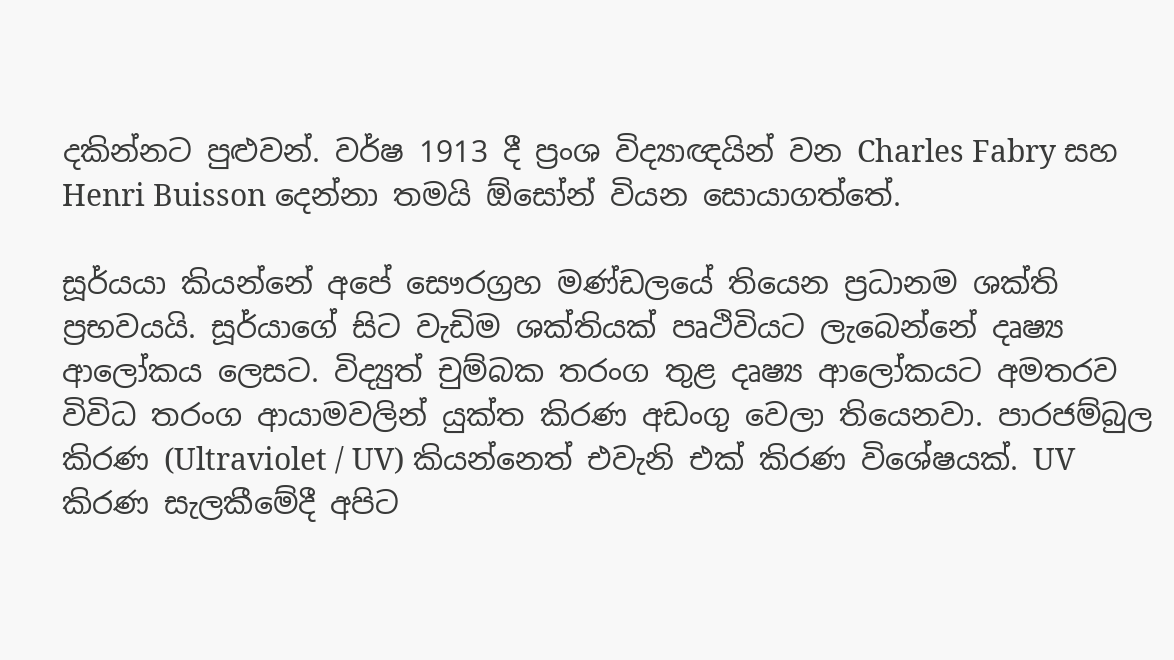දකින්නට පුළුවන්. වර්ෂ 1913 දී ප්‍රංශ විද්‍යාඥයින් වන Charles Fabry සහ Henri Buisson දෙන්නා තමයි ඕසෝන් වියන සොයාගත්තේ.

සූර්යයා කියන්නේ අපේ සෞරග්‍රහ මණ්ඩලයේ තියෙන ප්‍රධානම ශක්ති ප්‍රභවයයි. සූර්යාගේ සිට වැඩිම ශක්තියක් පෘථිවියට ලැබෙන්නේ දෘෂ්‍ය ආලෝකය ලෙසට. විද්‍යුත් චුම්බක තරංග තුළ දෘෂ්‍ය ආලෝකයට අමතරව විවිධ තරංග ආයාමවලින් යුක්ත කිරණ අඩංගු වෙලා තියෙනවා. පාරජම්බුල කිරණ (Ultraviolet / UV) කියන්නෙත් එවැනි එක් කිරණ විශේෂයක්. UV කිරණ සැලකීමේදී අපිට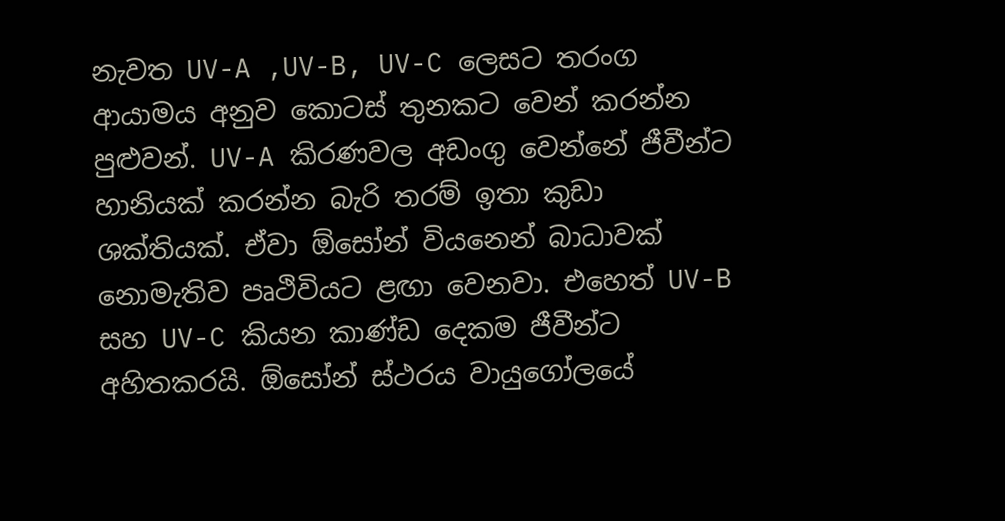නැවත UV-A ,UV-B, UV-C ලෙසට තරංග ආයාමය අනුව කොටස් තුනකට වෙන් කරන්න පුළුවන්. UV-A කිරණවල අඩංගු වෙන්නේ ජීවීන්ට හානියක් කරන්න බැරි තරම් ඉතා කුඩා ශක්තියක්. ඒවා ඕසෝන් වියනෙන් බාධාවක් නොමැතිව පෘථිවියට ළඟා වෙනවා. එහෙත් UV-B සහ UV-C කියන කාණ්ඩ දෙකම ජීවීන්ට අහිතකරයි. ඕසෝන් ස්ථරය වායුගෝලයේ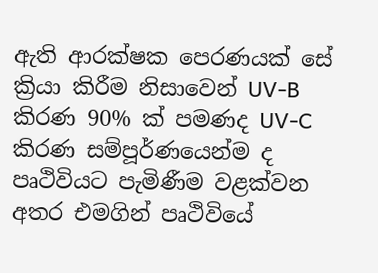ඇති ආරක්ෂක පෙරණයක් සේ ක්‍රියා කිරීම නිසාවෙන් UV-B කිරණ 90% ක් පමණද UV-C කිරණ සම්පූර්ණයෙන්ම ද පෘථිවියට පැමිණීම වළක්වන අතර එමගින් පෘථිවියේ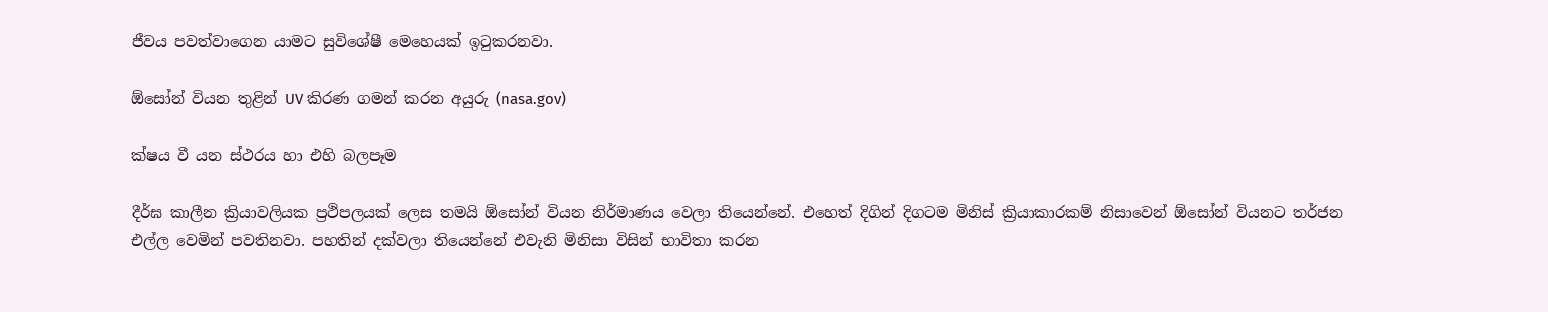ජීවය පවත්වාගෙන යාමට සුවිශේෂී මෙහෙයක් ඉටුකරනවා.

ඕසෝන් වියන තුළින් UV කිරණ ගමන් කරන අයුරු (nasa.gov)

ක්ෂය වී යන ස්ථරය හා එහි බලපෑම

දීර්ඝ කාලීන ක්‍රියාවලියක ප්‍රථිපලයක් ලෙස තමයි ඕසෝන් වියන නිර්මාණය වෙලා තියෙන්නේ. එහෙත් දිගින් දිගටම මිනිස් ක්‍රියාකාරකම් නිසාවෙන් ඕසෝන් වියනට තර්ජන එල්ල වෙමින් පවතිනවා. පහතින් දක්වලා තියෙන්නේ එවැනි මිනිසා විසින් භාවිතා කරන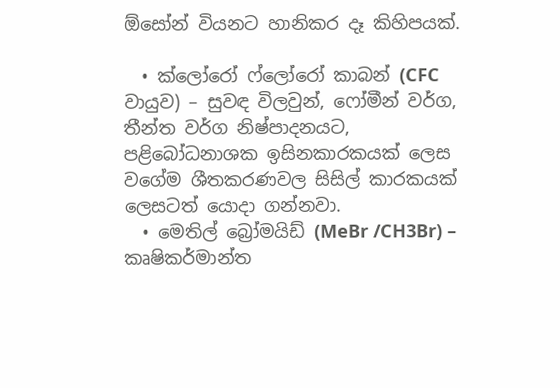ඕසෝන් වියනට හානිකර දෑ කිහිපයක්.

  • ක්ලෝරෝ ෆ්ලෝරෝ කාබන් (CFC වායුව) – සුවඳ විලවුන්, ෆෝමීන් වර්ග, තීන්ත වර්ග නිෂ්පාදනයට, පළිබෝධනාශක ඉසිනකාරකයක් ලෙස වගේම ශීතකරණවල සිසිල් කාරකයක් ලෙසටත් යොදා ගන්නවා.
  • මෙතිල් බ්‍රෝමයිඩ් (MeBr /CH3Br) – කෘෂිකර්මාන්ත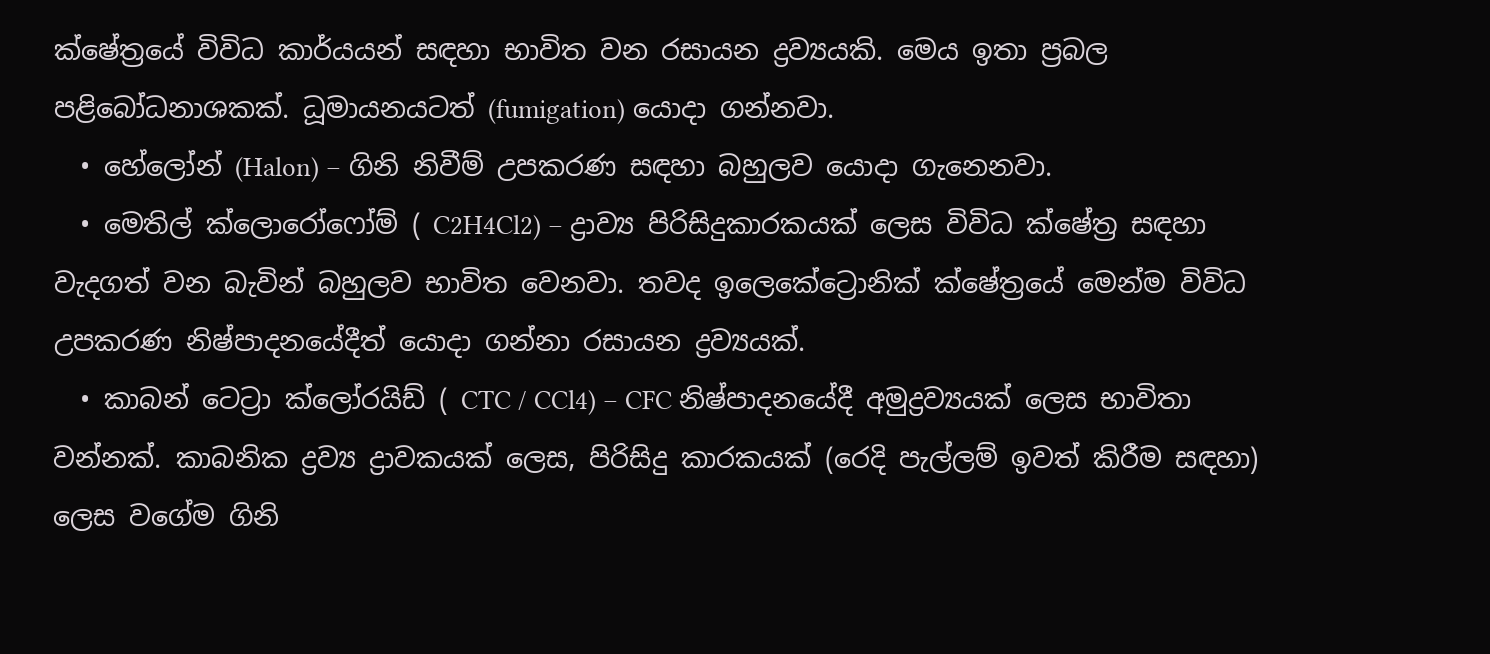ක්ෂේත්‍රයේ විවිධ කාර්යයන් සඳහා භාවිත වන රසායන ද්‍රව්‍යයකි. මෙය ඉතා ප්‍රබල පළිබෝධනාශකක්. ධූමායනයටත් (fumigation) යොදා ගන්නවා.
  • හේලෝන් (Halon) – ගිනි නිවීම් උපකරණ සඳහා බහුලව යොදා ගැනෙනවා.
  • මෙතිල් ක්ලොරෝෆෝම් ( C2H4Cl2) – ද්‍රාව්‍ය පිරිසිදුකාරකයක් ලෙස විවිධ ක්ෂේත්‍ර සඳහා වැදගත් වන බැවින් බහුලව භාවිත වෙනවා. තවද ඉලෙකේට්‍රොනික් ක්ෂේත්‍රයේ මෙන්ම විවිධ උපකරණ නිෂ්පාදනයේදීත් යොදා ගන්නා රසායන ද්‍රව්‍යයක්.
  • කාබන් ටෙට්‍රා ක්ලෝරයිඩ් ( CTC / CCl4) – CFC නිෂ්පාදනයේදී අමුද්‍රව්‍යයක් ලෙස භාවිතා වන්නක්. කාබනික ද්‍රව්‍ය ද්‍රාවකයක් ලෙස, පිරිසිදු කාරකයක් (රෙදි පැල්ලම් ඉවත් කිරීම සඳහා) ලෙස වගේම ගිනි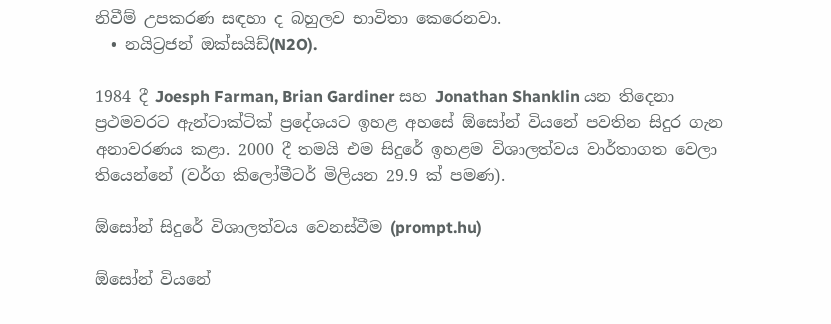නිවීම් උපකරණ සඳහා ද බහුලව භාවිතා කෙරෙනවා.
  • නයිට්‍රජන් ඔක්සයිඩ්(N2O).

1984 දී Joesph Farman, Brian Gardiner සහ Jonathan Shanklin යන තිදෙනා ප්‍රථමවරට ඇන්ටාක්ටික් ප්‍රදේශයට ඉහළ අහසේ ඕසෝන් වියනේ පවතින සිදුර ගැන අනාවරණය කළා. 2000 දී තමයි එම සිදුරේ ඉහළම විශාලත්වය වාර්තාගත වෙලා තියෙන්නේ (වර්ග කිලෝමීටර් මිලියන 29.9 ක් පමණ).

ඕසෝන් සිදුරේ විශාලත්වය වෙනස්වීම (prompt.hu)

ඕසෝන් වියනේ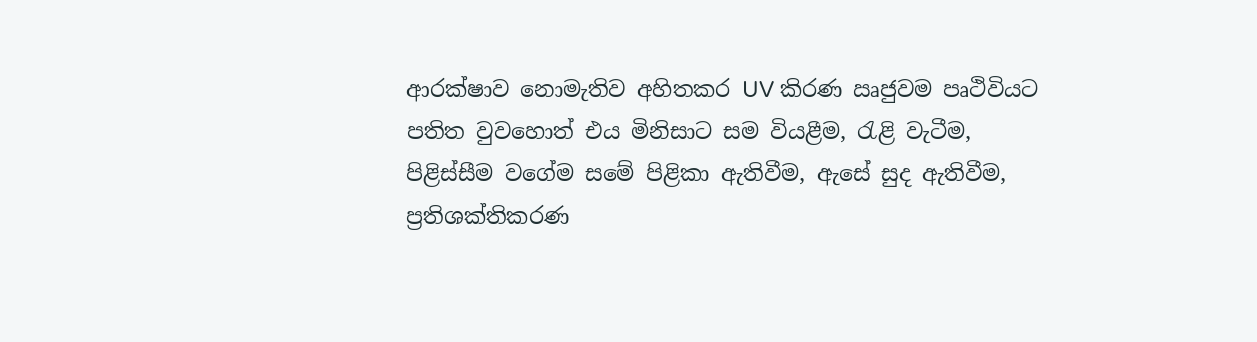ආරක්ෂාව නොමැතිව අහිතකර UV කිරණ ඍජුවම පෘථිවියට පතිත වුවහොත් එය මිනිසාට සම වියළීම, රැළි වැටීම, පිළිස්සීම වගේම සමේ පිළිකා ඇතිවීම, ඇසේ සුද ඇතිවීම, ප්‍රතිශක්තිකරණ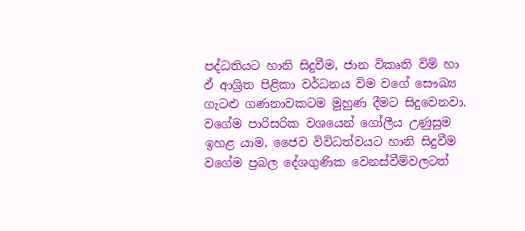පද්ධතියට හානි සිදුවීම, ජාන විකෘති විම් හා ඵ් ආශ්‍රිත පිළිකා වර්ධනය විම වගේ සෞඛ්‍ය ගැටළු ගණනාවකටම මුහුණ දීමට සිදුවෙනවා. වගේම පාරිසරික වශයෙන් ගෝලීය උණුසුම ඉහළ යාම, ජෛව විවිධත්වයට හානි සිදුවීම වගේම ප්‍රබල දේශගුණික වෙනස්වීම්වලටත්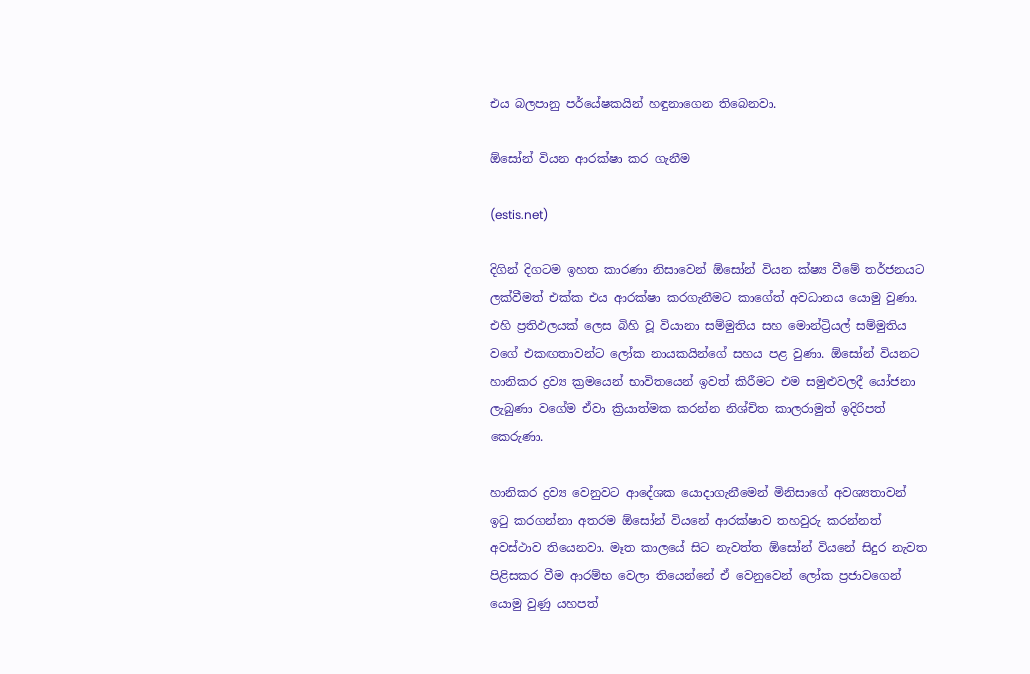එය බලපානු පර්යේෂකයින් හඳුනාගෙන තිබෙනවා.

ඕසෝන් වියන ආරක්ෂා කර ගැනීම

(estis.net)

දිගින් දිගටම ඉහත කාරණා නිසාවෙන් ඕසෝන් වියන ක්ෂ්‍ය වීමේ තර්ජනයට ලක්වීමත් එක්ක එය ආරක්ෂා කරගැනීමට කාගේත් අවධානය යොමු වුණා. එහි ප්‍රතිඵලයක් ලෙස බිහි වූ වියානා සම්මුතිය සහ මොන්ට්‍රියල් සම්මුතිය වගේ එකඟතාවන්ට ලෝක නායකයින්ගේ සහය පළ වුණා. ඕසෝන් වියනට හානිකර ද්‍රව්‍ය ක්‍රමයෙන් භාවිතයෙන් ඉවත් කිරීමට එම සමුළුවලදී යෝජනා ලැබුණා වගේම ඒවා ක්‍රියාත්මක කරන්න නිශ්චිත කාලරාමුත් ඉදිරිපත් කෙරුණා.

හානිකර ද්‍රව්‍ය වෙනුවට ආදේශක යොදාගැනීමෙන් මිනිසාගේ අවශ්‍යතාවන් ඉටු කරගන්නා අතරම ඕසෝන් වියනේ ආරක්ෂාව තහවුරු කරන්නත් අවස්ථාව තියෙනවා. මෑත කාලයේ සිට නැවත්ත ඕසෝන් වියනේ සිදුර නැවත පිළිසකර වීම ආරම්භ වෙලා තියෙන්නේ ඒ වෙනුවෙන් ලෝක ප්‍රජාවගෙන් යොමු වුණු යහපත්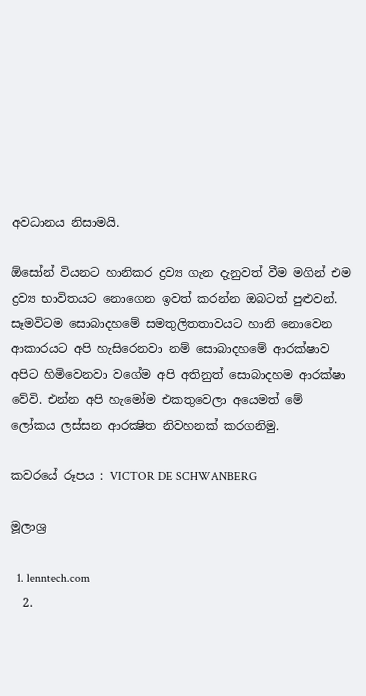අවධානය නිසාමයි.

ඕසෝන් වියනට හානිකර ද්‍රව්‍ය ගැන දැනුවත් වීම මගින් එම ද්‍රව්‍ය භාවිතයට නොගෙන ඉවත් කරන්න ඔබටත් පුළුවන්. සෑමවිටම සොබාදහමේ සමතුලිතතාවයට හානි නොවෙන ආකාරයට අපි හැසිරෙනවා නම් සොබාදහමේ ආරක්ෂාව අපිට හිමිවෙනවා වගේම අපි අතිනුත් සොබාදහම ආරක්ෂා වේවි. එන්න අපි හැමෝම එකතුවෙලා අයෙමත් මේ ලෝකය ලස්සන ආරක්‍ෂිත නිවහනක් කරගනිමු.

කවරයේ රූපය : VICTOR DE SCHWANBERG

මූලාශ්‍ර

  1. lenntech.com
  2.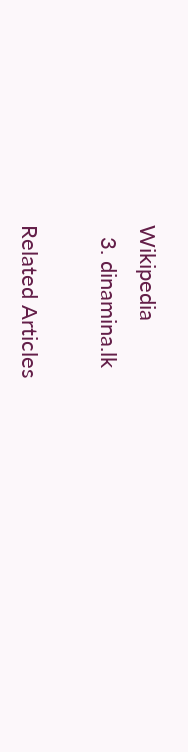Wikipedia
  3. dinamina.lk

Related Articles